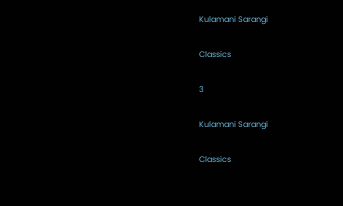Kulamani Sarangi

Classics

3

Kulamani Sarangi

Classics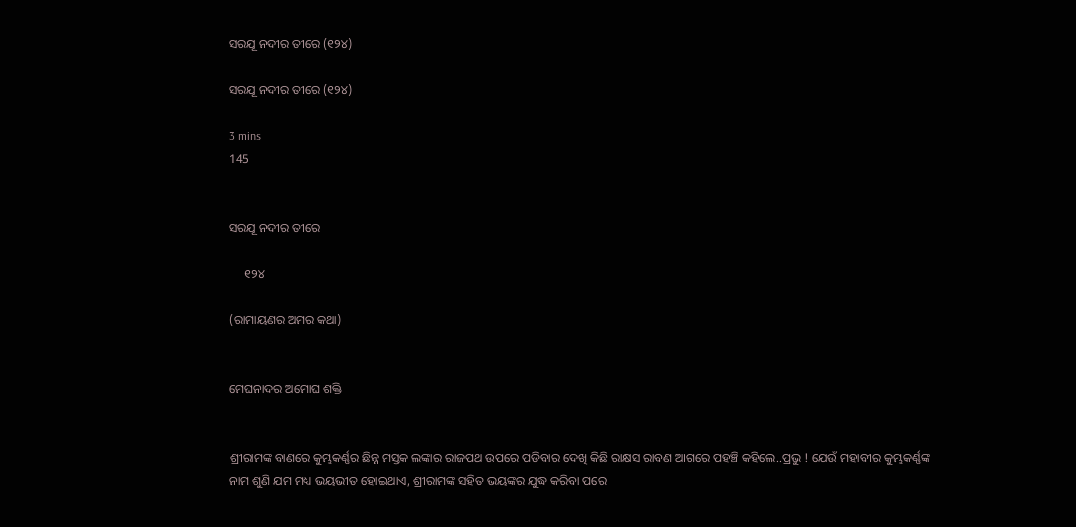ସରଯୂ ନଦୀର ତୀରେ (୧୨୪)

ସରଯୂ ନଦୀର ତୀରେ (୧୨୪)

3 mins
145


ସରଯୂ ନଦୀର ତୀରେ

     ୧୨୪

(ରାମାୟଣର ଅମର କଥା)


ମେଘନାଦର ଅମୋଘ ଶକ୍ତି


ଶ୍ରୀରାମଙ୍କ ବାଣରେ କୁମ୍ଭକର୍ଣ୍ଣର ଛିନ୍ନ ମସ୍ତକ ଲଙ୍କାର ରାଜପଥ ଉପରେ ପଡିବାର ଦେଖି କିଛି ରାକ୍ଷସ ରାବଣ ଆଗରେ ପହଞ୍ଚି କହିଲେ..ପ୍ରଭୁ ! ଯେଉଁ ମହାବୀର କୁମ୍ଭକର୍ଣ୍ଣଙ୍କ ନାମ ଶୁଣି ଯମ ମଧ୍ୟ ଭୟଭୀତ ହୋଇଥାଏ, ଶ୍ରୀରାମଙ୍କ ସହିତ ଭୟଙ୍କର ଯୁଦ୍ଧ କରିବା ପରେ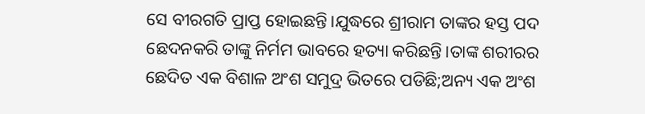ସେ ବୀରଗତି ପ୍ରାପ୍ତ ହୋଇଛନ୍ତି।ଯୁଦ୍ଧରେ ଶ୍ରୀରାମ ତାଙ୍କର ହସ୍ତ ପଦ ଛେଦନକରି ତାଙ୍କୁ ନିର୍ମମ ଭାବରେ ହତ୍ୟା କରିଛନ୍ତି।ତାଙ୍କ ଶରୀରର ଛେଦିତ ଏକ ବିଶାଳ ଅଂଶ ସମୁଦ୍ର ଭିତରେ ପଡିଛି;ଅନ୍ୟ ଏକ ଅଂଶ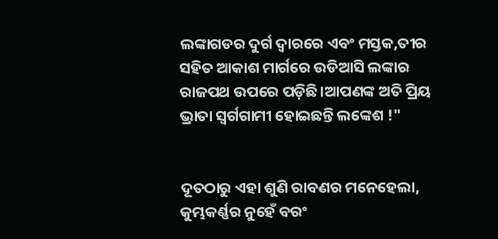ଲଙ୍କାଗଡର ଦୁର୍ଗ ଦ୍ଵାରରେ ଏବଂ ମସ୍ତକ,ତୀର ସହିତ ଆକାଶ ମାର୍ଗରେ ଉଡିଆସି ଲଙ୍କାର ରାଜପଥ ଉପରେ ପଡ଼ିଛି।ଆପଣଙ୍କ ଅତି ପ୍ରିୟ ଭ୍ରାତା ସ୍ବର୍ଗଗାମୀ ହୋଇଛନ୍ତି ଲଙ୍କେଶ !"


ଦୂତଠାରୁ ଏହା ଶୁଣି ରାବଣର ମନେହେଲା, କୁମ୍ଭକର୍ଣ୍ଣର ନୁହେଁ ବରଂ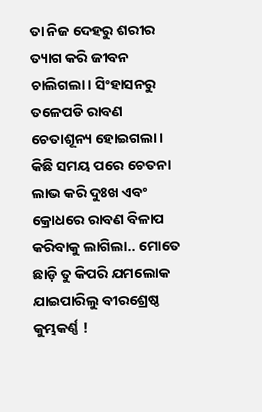ତା ନିଜ ଦେହରୁ ଶରୀର ତ୍ୟାଗ କରି ଜୀବନ ଚାଲିଗଲା। ସିଂହାସନରୁ ତଳେପଡି ରାବଣ ଚେତାଶୂନ୍ୟ ହୋଇଗଲା। କିଛି ସମୟ ପରେ ଚେତନା ଲାଭ କରି ଦୁଃଖ ଏବଂ କ୍ରୋଧରେ ରାବଣ ବିଳାପ କରିବାକୁ ଲାଗିଲା.. ମୋତେ ଛାଡ଼ି ତୁ କିପରି ଯମଲୋକ ଯାଇପାରିଲୁ ବୀରଶ୍ରେଷ୍ଠ କୁମ୍ଭକର୍ଣ୍ଣ !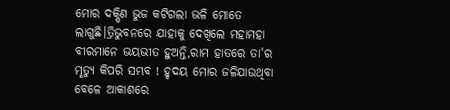ମୋର ଦକ୍ଷିଣ ଭୁଜ କଟିଗଲା ଭଳି ମୋତେ ଲାଗୁଛି।ତ୍ରିଭୁବନରେ ଯାହାକୁ ଦେଖିଲେ ମହାମହା ବୀରମାନେ ଭୟଭୀତ ହୁଅନ୍ତି,ରାମ ହାତରେ ତା'ର ମୃତ୍ୟୁ କିପରି ସମ୍ଭବ ! ହୃଦୟ ମୋର ଜଳିଯାଉଥିବା ବେଳେ ଆକାଶରେ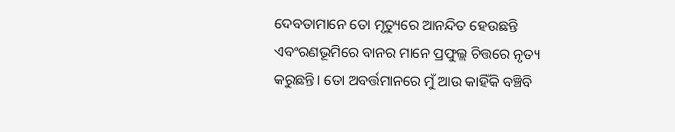ଦେବତାମାନେ ତୋ ମୃତ୍ୟୁରେ ଆନନ୍ଦିତ ହେଉଛନ୍ତି ଏବଂରଣଭୂମିରେ ବାନର ମାନେ ପ୍ରଫୁଲ୍ଲ ଚିତ୍ତରେ ନୃତ୍ୟ କରୁଛନ୍ତି। ତୋ ଅବର୍ତ୍ତମାନରେ ମୁଁ ଆଉ କାହିଁକି ବଞ୍ଚିବି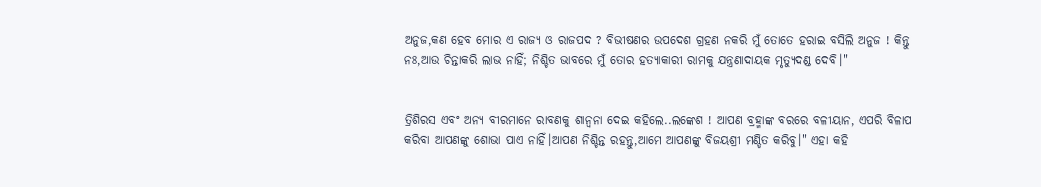ଅନୁଜ,କଣ ହେବ ମୋର ଏ‌ ରାଜ୍ୟ ଓ ରାଜପଦ ? ବିଭୀଷଣର ଉପଦେଶ ଗ୍ରହଣ ନକରି ମୁଁ ତୋତେ ହରାଇ ବସିଲି ଅନୁଜ ! କିନ୍ତୁ ନଃ,ଆଉ ଚିନ୍ତାକରି ଲାଭ ନାହିଁ; ନିଶ୍ଚିତ ଭାବରେ ମୁଁ ତୋର ହତ୍ୟାକାରୀ ରାମକୁ ଯନ୍ତ୍ରଣାଦାୟକ ମୃତ୍ୟୁଦଣ୍ଡ ଦେବି।"


ତ୍ରିଶିରସ ଏବଂ ଅନ୍ୟ ବୀରମାନେ ରାବଣକୁ ଶାନ୍ବନା ଦେଇ କହିଲେ..ଲଙ୍କେଶ ! ଆପଣ ବ୍ରହ୍ମାଙ୍କ ବରରେ ବଳୀୟାନ, ଏପରି ବିଳାପ କରିବା ଆପଣଙ୍କୁ ଶୋଭା ପାଏ ନାହିଁ।ଆପଣ ନିଶ୍ଚିନ୍ତ ରହନ୍ତୁ,ଆମେ ଆପଣଙ୍କୁ ବିଜୟଶ୍ରୀ ମଣ୍ଡିତ କରିବୁ।" ଏହା କହି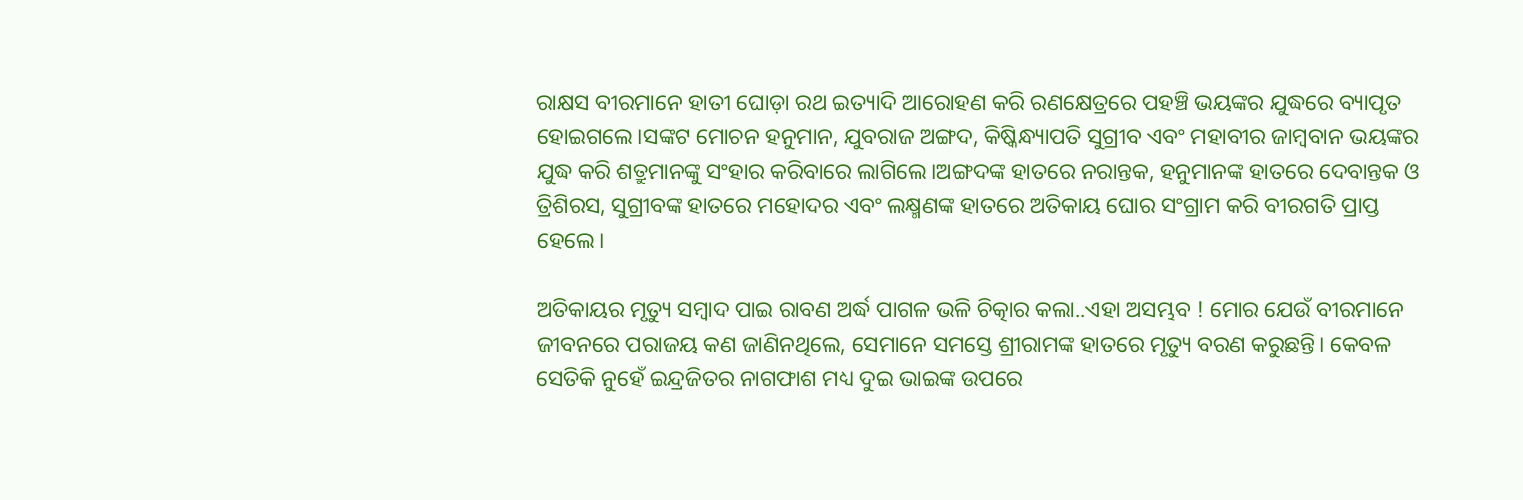ରାକ୍ଷସ ବୀରମାନେ ହାତୀ ଘୋଡ଼ା ରଥ ଇତ୍ୟାଦି ଆରୋହଣ କରି ରଣକ୍ଷେତ୍ରରେ ପହଞ୍ଚି ଭୟଙ୍କର ଯୁଦ୍ଧରେ ବ୍ୟାପୃତ ହୋଇଗଲେ।ସଙ୍କଟ ମୋଚନ ହନୁମାନ, ଯୁବରାଜ ଅଙ୍ଗଦ, କିଷ୍କିନ୍ଧ୍ୟାପତି ସୁଗ୍ରୀବ ଏବଂ ମହାବୀର ଜାମ୍ବବାନ ଭୟଙ୍କର ଯୁଦ୍ଧ କରି ଶତ୍ରୁମାନଙ୍କୁ ସଂହାର କରିବାରେ ଲାଗିଲେ।ଅଙ୍ଗଦଙ୍କ ହାତରେ ନରାନ୍ତକ, ହନୁମାନଙ୍କ ହାତରେ ଦେବାନ୍ତକ ଓ ତ୍ରିଶିରସ, ସୁଗ୍ରୀବଙ୍କ ହାତରେ ମହୋଦର ଏବଂ ଲକ୍ଷ୍ମଣଙ୍କ ହାତରେ ଅତିକାୟ ଘୋର ସଂଗ୍ରାମ କରି ବୀରଗତି ପ୍ରାପ୍ତ ହେଲେ।

ଅତିକାୟର ମୃତ୍ୟୁ ସମ୍ବାଦ ପାଇ ରାବଣ ଅର୍ଦ୍ଧ ପାଗଳ ଭଳି ଚିତ୍କାର କଲା..ଏହା ଅସମ୍ଭବ ! ମୋର ଯେଉଁ ବୀରମାନେ ଜୀବନରେ ପରାଜୟ କଣ ଜାଣିନଥିଲେ, ସେମାନେ ସମସ୍ତେ ଶ୍ରୀରାମଙ୍କ ହାତରେ ମୃତ୍ୟୁ ବରଣ କରୁଛନ୍ତି। କେବଳ ସେତିକି ନୁହେଁ ଇନ୍ଦ୍ରଜିତର ନାଗଫାଶ ମଧ୍ୟ ଦୁଇ ଭାଇଙ୍କ ଉପରେ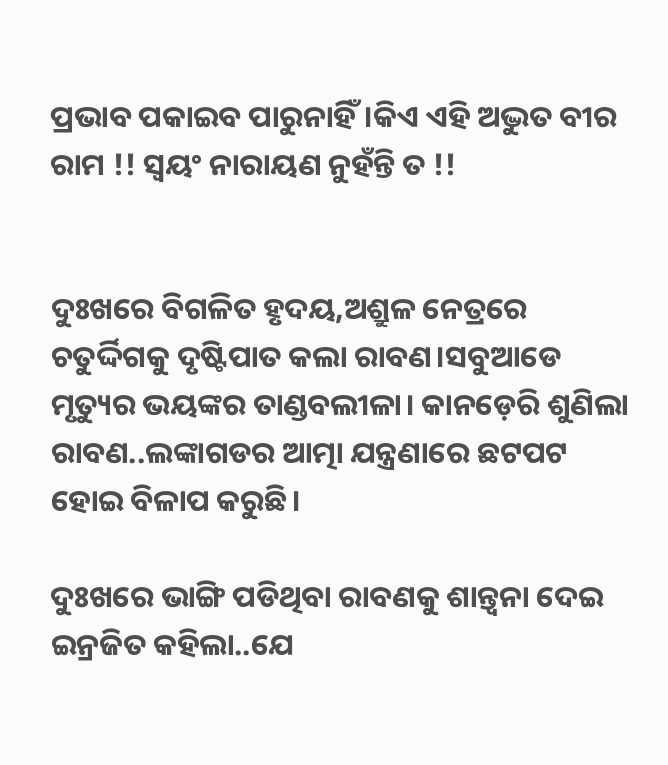ପ୍ରଭାବ ପକାଇବ ପାରୁନାହିଁ।କିଏ ଏହି ଅଦ୍ଭୁତ ବୀର ରାମ !! ସ୍ବୟଂ ନାରାୟଣ ନୁହଁନ୍ତି ତ !!


ଦୁଃଖରେ ବିଗଳିତ ହୃଦୟ,ଅଶ୍ରୁଳ ନେତ୍ରରେ ଚତୁର୍ଦ୍ଦିଗକୁ ଦୃଷ୍ଟିପାତ କଲା ରାବଣ।ସବୁଆଡେ ମୃତ୍ୟୁର ଭୟଙ୍କର ତାଣ୍ଡବଲୀଳା। କାନଡ଼େରି ଶୁଣିଲା ରାବଣ..ଲଙ୍କାଗଡର ଆତ୍ମା ଯନ୍ତ୍ରଣାରେ ଛଟପଟ ହୋଇ ବିଳାପ କରୁଛି।

ଦୁଃଖରେ ଭାଙ୍ଗି ପଡିଥିବା ରାବଣକୁ ଶାନ୍ତ୍ବନା ଦେଇ ଇନ୍ରଜିତ କହିଲା..ଯେ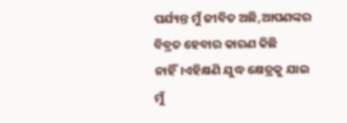ପର୍ଯ୍ୟନ୍ତ ମୁଁ ଜୀବିତ ଅଛି,ଆପଣଙ୍କର ବିବ୍ରତ ହେବାର କାରଣ କିଛି ନାହିଁ।ଏହିକ୍ଷଣି ଯୁଦ୍ଧ କ୍ଷେତ୍ରକୁ ଯାଇ ମୁଁ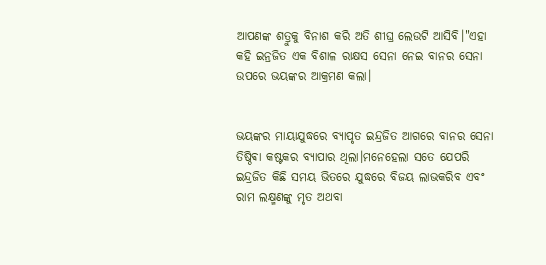ଆପଣଙ୍କ ଶତ୍ରୁକୁ ବିନାଶ କରି ଅତି ଶୀଘ୍ର ଲେଉଟି ଆସିବି।"ଏହା କହି ଇନ୍ରଜିତ ଏକ ବିଶାଳ ରାକ୍ଷସ ସେନା ନେଇ ବାନର ସେନା ଉପରେ ଭୟଙ୍କର ଆକ୍ରମଣ କଲା।


ଭୟଙ୍କର ମାୟାଯୁଦ୍ଧରେ ବ୍ୟାପୃତ ଇନ୍ଦ୍ରଜିତ ଆଗରେ ବାନର ସେନା ତିଷ୍ଠିଵା କଷ୍ଟକର ବ୍ୟାପାର ଥିଲା।ମନେହେଲା ସତେ ଯେପରି ଇନ୍ଦ୍ରଜିତ କିଛି ସମୟ ଭିତରେ ଯୁଦ୍ଧରେ ବିଜୟ ଲାଭକରିବ ଏବଂ ରାମ ଲକ୍ଷ୍ମଣଙ୍କୁ ମୃତ ଅଥବା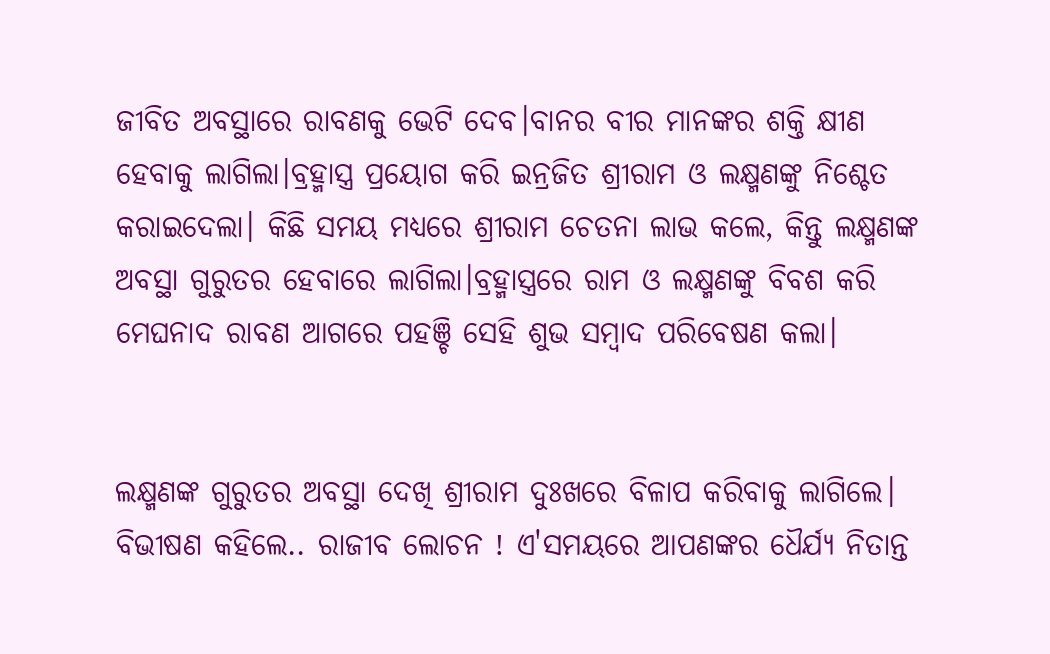ଜୀବିତ ଅବସ୍ଥାରେ ରାବଣକୁ ଭେଟି ଦେବ।ବାନର ବୀର ମାନଙ୍କର ଶକ୍ତି କ୍ଷୀଣ ହେବାକୁ ଲାଗିଲା।ବ୍ରହ୍ମାସ୍ତ୍ର ପ୍ରୟୋଗ କରି ଇନ୍ରଜିତ ଶ୍ରୀରାମ ଓ ଲକ୍ଷ୍ମଣଙ୍କୁ ନିଶ୍ଚେତ କରାଇଦେଲା। କିଛି ସମୟ ମଧ୍ୟରେ ଶ୍ରୀରାମ ଚେତନା ଲାଭ କଲେ, କିନ୍ତୁ ଲକ୍ଷ୍ମଣଙ୍କ ଅବସ୍ଥା ଗୁରୁତର ହେବାରେ ଲାଗିଲା।ବ୍ରହ୍ମାସ୍ତ୍ରରେ ରାମ ଓ ଲକ୍ଷ୍ମଣଙ୍କୁ ବିବଶ କରି ମେଘନାଦ ରାବଣ ଆଗରେ ପହଞ୍ଚି ସେହି ଶୁଭ ସମ୍ବାଦ ପରିବେଷଣ କଲା।


ଲକ୍ଷ୍ମଣଙ୍କ ଗୁରୁତର ଅବସ୍ଥା ଦେଖି ଶ୍ରୀରାମ ଦୁଃଖରେ ବିଳାପ କରିବାକୁ ଲାଗିଲେ। ବିଭୀଷଣ କହିଲେ.. ରାଜୀବ ଲୋଚନ ! ଏ'ସମୟରେ ଆପଣଙ୍କର ଧୈର୍ଯ୍ୟ ନିତାନ୍ତ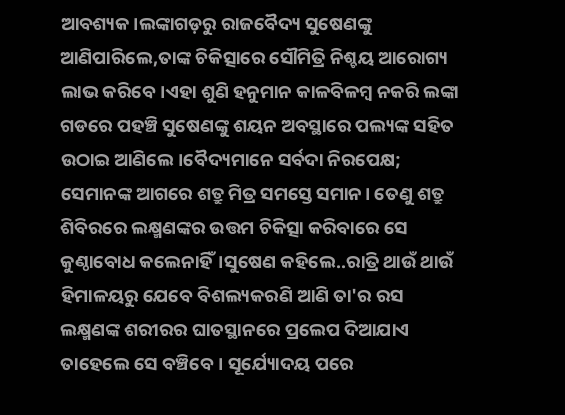ଆବଶ୍ୟକ।ଲଙ୍କାଗଡ଼ରୁ ରାଜବୈଦ୍ୟ ସୁଷେଣଙ୍କୁ ଆଣିପାରିଲେ,ତାଙ୍କ ଚିକିତ୍ସାରେ ସୌମିତ୍ରି ନିଶ୍ଚୟ ଆରୋଗ୍ୟ ଲାଭ କରିବେ।ଏହା ଶୁଣି ହନୁମାନ କାଳବିଳମ୍ବ ନକରି ଲଙ୍କା ଗଡରେ ପହଞ୍ଚି ସୁଷେଣଙ୍କୁ ଶୟନ ଅବସ୍ଥାରେ ପଲ୍ୟଙ୍କ ସହିତ ଉଠାଇ ଆଣିଲେ।ବୈଦ୍ୟମାନେ ସର୍ବଦା ନିରପେକ୍ଷ; ସେମାନଙ୍କ ଆଗରେ ଶତ୍ରୁ ମିତ୍ର ସମସ୍ତେ ସମାନ। ତେଣୁ ଶତ୍ରୁ ଶିବିରରେ ଲକ୍ଷ୍ମଣଙ୍କର ଉତ୍ତମ ଚିକିତ୍ସା କରିବାରେ ସେ କୁଣ୍ଠାବୋଧ କଲେନାହିଁ।ସୁଷେଣ କହିଲେ..ରାତ୍ରି ଥାଉଁ ଥାଉଁ ହିମାଳୟରୁ ଯେବେ ବିଶଲ୍ୟକରଣି ଆଣି ତା'ର ରସ ଲକ୍ଷ୍ମଣଙ୍କ ଶରୀରର ଘାତସ୍ଥାନରେ ପ୍ରଲେପ ଦିଆଯାଏ ତାହେଲେ ସେ ବଞ୍ଚିବେ। ସୂର୍ଯ୍ୟୋଦୟ ପରେ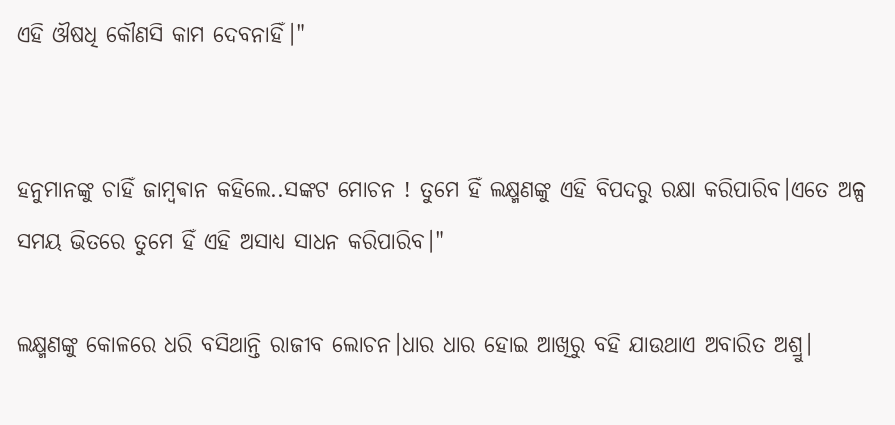ଏହି ଔଷଧି କୌଣସି କାମ ଦେବନାହିଁ।"


ହନୁମାନଙ୍କୁ ଚାହିଁ ଜାମ୍ବଵାନ କହିଲେ..ସଙ୍କଟ ମୋଚନ ! ତୁମେ ହିଁ ଲକ୍ଷ୍ମଣଙ୍କୁ ଏହି ବିପଦରୁ ରକ୍ଷା କରିପାରିବ।ଏତେ ଅଳ୍ପ ସମୟ ଭିତରେ ତୁମେ ହିଁ ଏହି ଅସାଧ୍ୟ ସାଧନ କରିପାରିବ।"

ଲକ୍ଷ୍ମଣଙ୍କୁ କୋଳରେ ଧରି ବସିଥାନ୍ତି ରାଜୀବ ଲୋଚନ।ଧାର ଧାର ହୋଇ ଆଖିରୁ ବହି ଯାଉଥାଏ ଅବାରିତ ଅଶ୍ରୁ।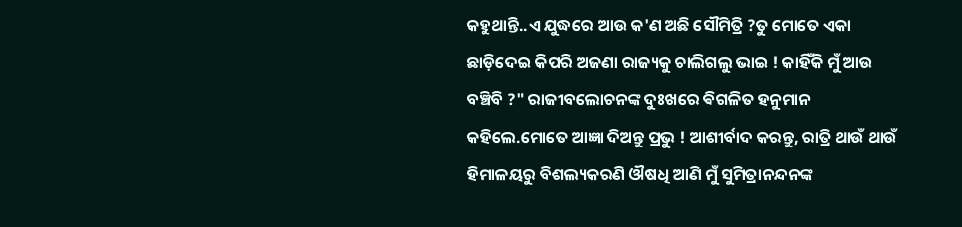କହୁଥାନ୍ତି..ଏ ଯୁଦ୍ଧରେ ଆଉ କ'ଣ ଅଛି ସୌମିତ୍ରି ?ତୁ ମୋତେ ଏକା ଛାଡ଼ିଦେଇ କିପରି ଅଜଣା ରାଜ୍ୟକୁ ଚାଲିଗଲୁ ଭାଇ ! କାହିଁକି ମୁଁ ଆଉ ବଞ୍ଚିବି ?" ରାଜୀବଲୋଚନଙ୍କ ଦୁଃଖରେ ଵିଗଳିତ ହନୁମାନ କହିଲେ.ମୋତେ ଆଜ୍ଞା ଦିଅନ୍ତୁ ପ୍ରଭୁ ! ଆଶୀର୍ବାଦ କରନ୍ତୁ, ରାତ୍ରି ଥାଉଁ ଥାଉଁ ହିମାଳୟରୁ ବିଶଲ୍ୟକରଣି ଔଷଧି ଆଣି ମୁଁ ସୁମିତ୍ରାନନ୍ଦନଙ୍କ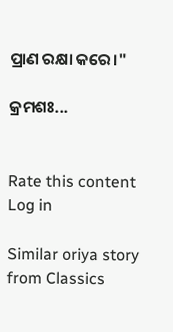ପ୍ରାଣ ରକ୍ଷା କରେ।"

କ୍ରମଶଃ...


Rate this content
Log in

Similar oriya story from Classics